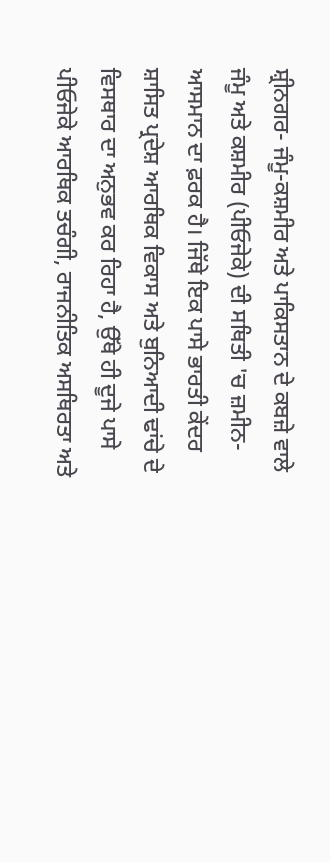ਸ਼੍ਰੀਨਗਰ- ਜੰਮੂ-ਕਸ਼ਮੀਰ ਅਤੇ ਪਾਕਿਸਤਾਨ ਦੇ ਕਬਜ਼ੇ ਵਾਲੇ ਜੰਮੂ ਅਤੇ ਕਸ਼ਮੀਰ (ਪੀਓਜੇਕੇ) ਦੀ ਸਥਿਤੀ 'ਚ ਜ਼ਮੀਨ-ਆਸਮਾਨ ਦਾ ਫ਼ਰਕ ਹੈ। ਜਿੱਥੇ ਇਕ ਪਾਸੇ ਭਾਰਤੀ ਕੇਂਦਰ ਸ਼ਾਸਿਤ ਪ੍ਰਦੇਸ਼ ਆਰਥਿਕ ਵਿਕਾਸ ਅਤੇ ਬੁਨਿਆਦੀ ਢਾਂਚੇ ਦੇ ਵਿਸਥਾਰ ਦਾ ਅਨੁਭਵ ਕਰ ਰਿਹਾ ਹੈ, ਉੱਥੇ ਹੀ ਦੂਜੇ ਪਾਸੇ ਪੀਓਜੇਕੇ ਆਰਥਿਕ ਤਚੰਗੀ, ਰਾਜਨੀਤਿਕ ਅਸਥਿਰਤਾ ਅਤੇ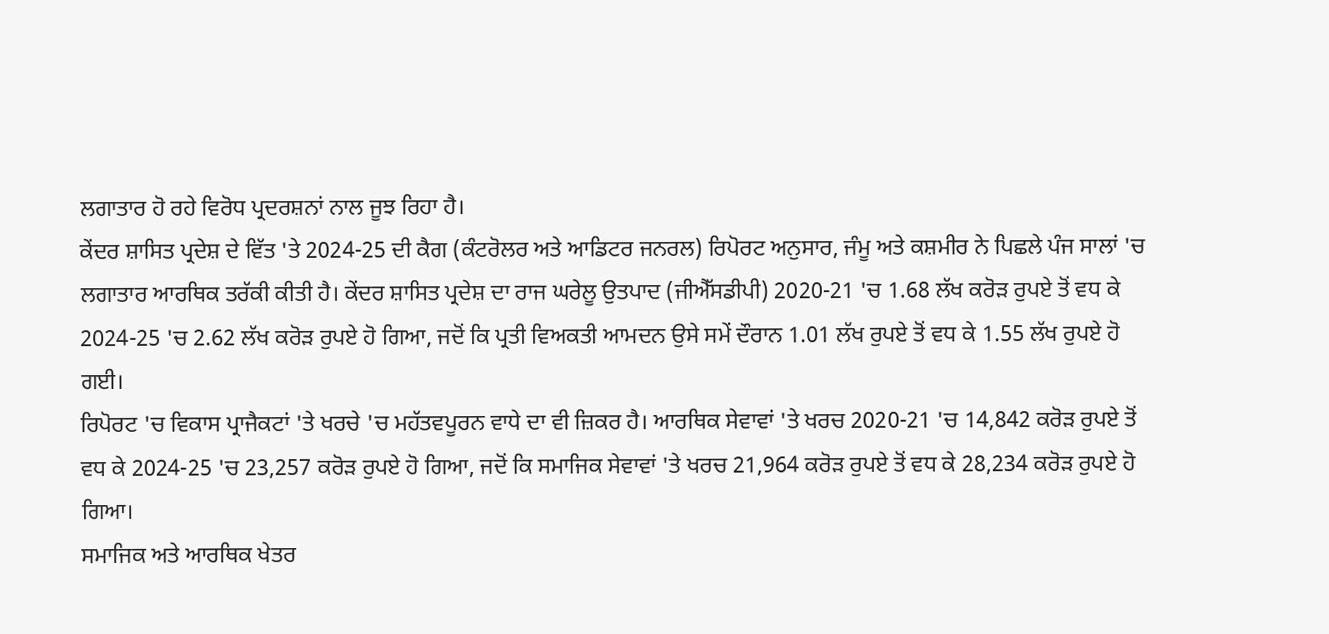ਲਗਾਤਾਰ ਹੋ ਰਹੇ ਵਿਰੋਧ ਪ੍ਰਦਰਸ਼ਨਾਂ ਨਾਲ ਜੂਝ ਰਿਹਾ ਹੈ।
ਕੇਂਦਰ ਸ਼ਾਸਿਤ ਪ੍ਰਦੇਸ਼ ਦੇ ਵਿੱਤ 'ਤੇ 2024-25 ਦੀ ਕੈਗ (ਕੰਟਰੋਲਰ ਅਤੇ ਆਡਿਟਰ ਜਨਰਲ) ਰਿਪੋਰਟ ਅਨੁਸਾਰ, ਜੰਮੂ ਅਤੇ ਕਸ਼ਮੀਰ ਨੇ ਪਿਛਲੇ ਪੰਜ ਸਾਲਾਂ 'ਚ ਲਗਾਤਾਰ ਆਰਥਿਕ ਤਰੱਕੀ ਕੀਤੀ ਹੈ। ਕੇਂਦਰ ਸ਼ਾਸਿਤ ਪ੍ਰਦੇਸ਼ ਦਾ ਰਾਜ ਘਰੇਲੂ ਉਤਪਾਦ (ਜੀਐੱਸਡੀਪੀ) 2020-21 'ਚ 1.68 ਲੱਖ ਕਰੋੜ ਰੁਪਏ ਤੋਂ ਵਧ ਕੇ 2024-25 'ਚ 2.62 ਲੱਖ ਕਰੋੜ ਰੁਪਏ ਹੋ ਗਿਆ, ਜਦੋਂ ਕਿ ਪ੍ਰਤੀ ਵਿਅਕਤੀ ਆਮਦਨ ਉਸੇ ਸਮੇਂ ਦੌਰਾਨ 1.01 ਲੱਖ ਰੁਪਏ ਤੋਂ ਵਧ ਕੇ 1.55 ਲੱਖ ਰੁਪਏ ਹੋ ਗਈ।
ਰਿਪੋਰਟ 'ਚ ਵਿਕਾਸ ਪ੍ਰਾਜੈਕਟਾਂ 'ਤੇ ਖਰਚੇ 'ਚ ਮਹੱਤਵਪੂਰਨ ਵਾਧੇ ਦਾ ਵੀ ਜ਼ਿਕਰ ਹੈ। ਆਰਥਿਕ ਸੇਵਾਵਾਂ 'ਤੇ ਖਰਚ 2020-21 'ਚ 14,842 ਕਰੋੜ ਰੁਪਏ ਤੋਂ ਵਧ ਕੇ 2024-25 'ਚ 23,257 ਕਰੋੜ ਰੁਪਏ ਹੋ ਗਿਆ, ਜਦੋਂ ਕਿ ਸਮਾਜਿਕ ਸੇਵਾਵਾਂ 'ਤੇ ਖਰਚ 21,964 ਕਰੋੜ ਰੁਪਏ ਤੋਂ ਵਧ ਕੇ 28,234 ਕਰੋੜ ਰੁਪਏ ਹੋ ਗਿਆ।
ਸਮਾਜਿਕ ਅਤੇ ਆਰਥਿਕ ਖੇਤਰ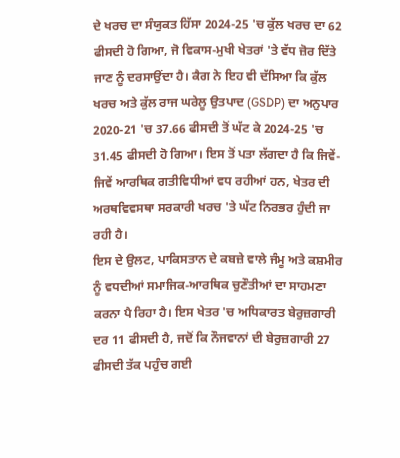ਦੇ ਖਰਚ ਦਾ ਸੰਯੁਕਤ ਹਿੱਸਾ 2024-25 'ਚ ਕੁੱਲ ਖਰਚ ਦਾ 62 ਫੀਸਦੀ ਹੋ ਗਿਆ, ਜੋ ਵਿਕਾਸ-ਮੁਖੀ ਖੇਤਰਾਂ 'ਤੇ ਵੱਧ ਜ਼ੋਰ ਦਿੱਤੇ ਜਾਣ ਨੂੰ ਦਰਸਾਉਂਦਾ ਹੈ। ਕੈਗ ਨੇ ਇਹ ਵੀ ਦੱਸਿਆ ਕਿ ਕੁੱਲ ਖਰਚ ਅਤੇ ਕੁੱਲ ਰਾਜ ਘਰੇਲੂ ਉਤਪਾਦ (GSDP) ਦਾ ਅਨੁਪਾਰ 2020-21 'ਚ 37.66 ਫੀਸਦੀ ਤੋਂ ਘੱਟ ਕੇ 2024-25 'ਚ 31.45 ਫੀਸਦੀ ਹੋ ਗਿਆ। ਇਸ ਤੋਂ ਪਤਾ ਲੱਗਦਾ ਹੈ ਕਿ ਜਿਵੇਂ-ਜਿਵੇਂ ਆਰਥਿਕ ਗਤੀਵਿਧੀਆਂ ਵਧ ਰਹੀਆਂ ਹਨ, ਖੇਤਰ ਦੀ ਅਰਥਵਿਵਸਥਾ ਸਰਕਾਰੀ ਖਰਚ 'ਤੇ ਘੱਟ ਨਿਰਭਰ ਹੁੰਦੀ ਜਾ ਰਹੀ ਹੈ।
ਇਸ ਦੇ ਉਲਟ, ਪਾਕਿਸਤਾਨ ਦੇ ਕਬਜ਼ੇ ਵਾਲੇ ਜੰਮੂ ਅਤੇ ਕਸ਼ਮੀਰ ਨੂੰ ਵਧਦੀਆਂ ਸਮਾਜਿਕ-ਆਰਥਿਕ ਚੁਣੌਤੀਆਂ ਦਾ ਸਾਹਮਣਾ ਕਰਨਾ ਪੈ ਰਿਹਾ ਹੈ। ਇਸ ਖੇਤਰ 'ਚ ਅਧਿਕਾਰਤ ਬੇਰੁਜ਼ਗਾਰੀ ਦਰ 11 ਫੀਸਦੀ ਹੈ, ਜਦੋਂ ਕਿ ਨੌਜਵਾਨਾਂ ਦੀ ਬੇਰੁਜ਼ਗਾਰੀ 27 ਫੀਸਦੀ ਤੱਕ ਪਹੁੰਚ ਗਈ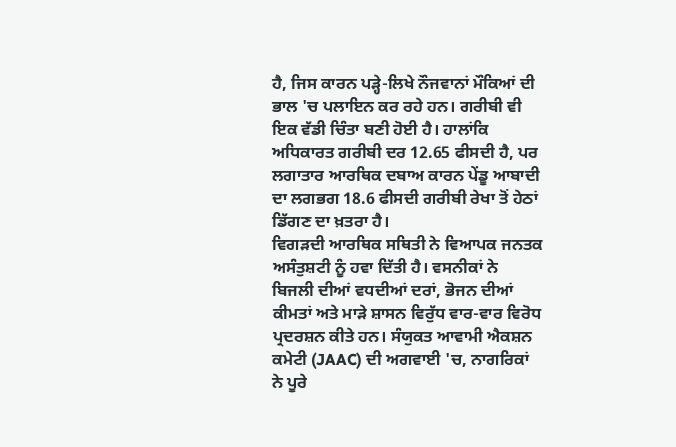ਹੈ, ਜਿਸ ਕਾਰਨ ਪੜ੍ਹੇ-ਲਿਖੇ ਨੌਜਵਾਨਾਂ ਮੌਕਿਆਂ ਦੀ ਭਾਲ 'ਚ ਪਲਾਇਨ ਕਰ ਰਹੇ ਹਨ। ਗਰੀਬੀ ਵੀ ਇਕ ਵੱਡੀ ਚਿੰਤਾ ਬਣੀ ਹੋਈ ਹੈ। ਹਾਲਾਂਕਿ ਅਧਿਕਾਰਤ ਗਰੀਬੀ ਦਰ 12.65 ਫੀਸਦੀ ਹੈ, ਪਰ ਲਗਾਤਾਰ ਆਰਥਿਕ ਦਬਾਅ ਕਾਰਨ ਪੇਂਡੂ ਆਬਾਦੀ ਦਾ ਲਗਭਗ 18.6 ਫੀਸਦੀ ਗਰੀਬੀ ਰੇਖਾ ਤੋਂ ਹੇਠਾਂ ਡਿੱਗਣ ਦਾ ਖ਼ਤਰਾ ਹੈ।
ਵਿਗੜਦੀ ਆਰਥਿਕ ਸਥਿਤੀ ਨੇ ਵਿਆਪਕ ਜਨਤਕ ਅਸੰਤੁਸ਼ਟੀ ਨੂੰ ਹਵਾ ਦਿੱਤੀ ਹੈ। ਵਸਨੀਕਾਂ ਨੇ ਬਿਜਲੀ ਦੀਆਂ ਵਧਦੀਆਂ ਦਰਾਂ, ਭੋਜਨ ਦੀਆਂ ਕੀਮਤਾਂ ਅਤੇ ਮਾੜੇ ਸ਼ਾਸਨ ਵਿਰੁੱਧ ਵਾਰ-ਵਾਰ ਵਿਰੋਧ ਪ੍ਰਦਰਸ਼ਨ ਕੀਤੇ ਹਨ। ਸੰਯੁਕਤ ਆਵਾਮੀ ਐਕਸ਼ਨ ਕਮੇਟੀ (JAAC) ਦੀ ਅਗਵਾਈ 'ਚ, ਨਾਗਰਿਕਾਂ ਨੇ ਪੂਰੇ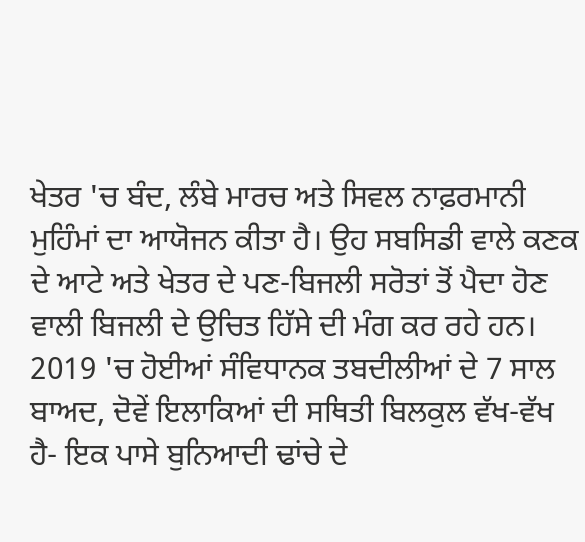ਖੇਤਰ 'ਚ ਬੰਦ, ਲੰਬੇ ਮਾਰਚ ਅਤੇ ਸਿਵਲ ਨਾਫ਼ਰਮਾਨੀ ਮੁਹਿੰਮਾਂ ਦਾ ਆਯੋਜਨ ਕੀਤਾ ਹੈ। ਉਹ ਸਬਸਿਡੀ ਵਾਲੇ ਕਣਕ ਦੇ ਆਟੇ ਅਤੇ ਖੇਤਰ ਦੇ ਪਣ-ਬਿਜਲੀ ਸਰੋਤਾਂ ਤੋਂ ਪੈਦਾ ਹੋਣ ਵਾਲੀ ਬਿਜਲੀ ਦੇ ਉਚਿਤ ਹਿੱਸੇ ਦੀ ਮੰਗ ਕਰ ਰਹੇ ਹਨ।
2019 'ਚ ਹੋਈਆਂ ਸੰਵਿਧਾਨਕ ਤਬਦੀਲੀਆਂ ਦੇ 7 ਸਾਲ ਬਾਅਦ, ਦੋਵੇਂ ਇਲਾਕਿਆਂ ਦੀ ਸਥਿਤੀ ਬਿਲਕੁਲ ਵੱਖ-ਵੱਖ ਹੈ- ਇਕ ਪਾਸੇ ਬੁਨਿਆਦੀ ਢਾਂਚੇ ਦੇ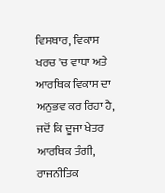ਵਿਸਥਾਰ, ਵਿਕਾਸ ਖਰਚ 'ਚ ਵਾਧਾ ਅਤੇ ਆਰਥਿਕ ਵਿਕਾਸ ਦਾ ਅਨੁਭਵ ਕਰ ਰਿਹਾ ਹੈ, ਜਦੋਂ ਕਿ ਦੂਜਾ ਖੇਤਰ ਆਰਥਿਕ ਤੰਗੀ, ਰਾਜਨੀਤਿਕ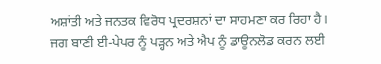ਅਸ਼ਾਂਤੀ ਅਤੇ ਜਨਤਕ ਵਿਰੋਧ ਪ੍ਰਦਰਸ਼ਨਾਂ ਦਾ ਸਾਹਮਣਾ ਕਰ ਰਿਹਾ ਹੈ।
ਜਗ ਬਾਣੀ ਈ-ਪੇਪਰ ਨੂੰ ਪੜ੍ਹਨ ਅਤੇ ਐਪ ਨੂੰ ਡਾਊਨਲੋਡ ਕਰਨ ਲਈ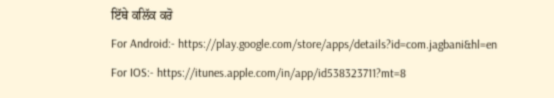ਇੱਥੇ ਕਲਿੱਕ ਕਰੋ
For Android:- https://play.google.com/store/apps/details?id=com.jagbani&hl=en
For IOS:- https://itunes.apple.com/in/app/id538323711?mt=8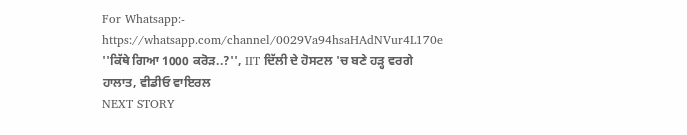For Whatsapp:- https://whatsapp.com/channel/0029Va94hsaHAdNVur4L170e
''ਕਿੱਥੇ ਗਿਆ 1000 ਕਰੋੜ..?'', IIT ਦਿੱਲੀ ਦੇ ਹੋਸਟਲ 'ਚ ਬਣੇ ਹੜ੍ਹ ਵਰਗੇ ਹਾਲਾਤ, ਵੀਡੀਓ ਵਾਇਰਲ
NEXT STORY